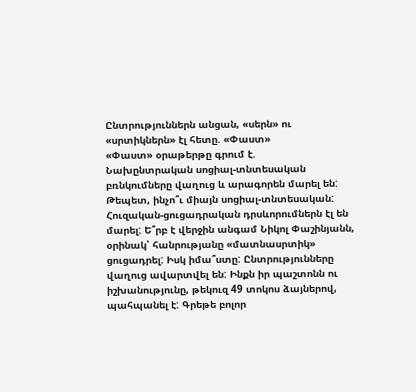Ընտրություններն անցան, «սերն» ու «սրտիկներն» էլ հետը. «Փաստ»
«Փաստ» օրաթերթը գրում է.
Նախընտրական սոցիալ-տնտեսական բռնկումները վաղուց և արագորեն մարել են: Թեպետ, ինչո՞ւ միայն սոցիալ-տնտեսական: Հուզական-ցուցադրական դրսևորումներն էլ են մարել: Ե՞րբ է վերջին անգամ Նիկոլ Փաշինյանն, օրինակ՝ հանրությանը «մատնասրտիկ» ցուցադրել: Իսկ իմա՞ստը: Ընտրությունները վաղուց ավարտվել են: Ինքն իր պաշտոնն ու իշխանությունը, թեկուզ 49 տոկոս ձայներով, պահպանել է: Գրեթե բոլոր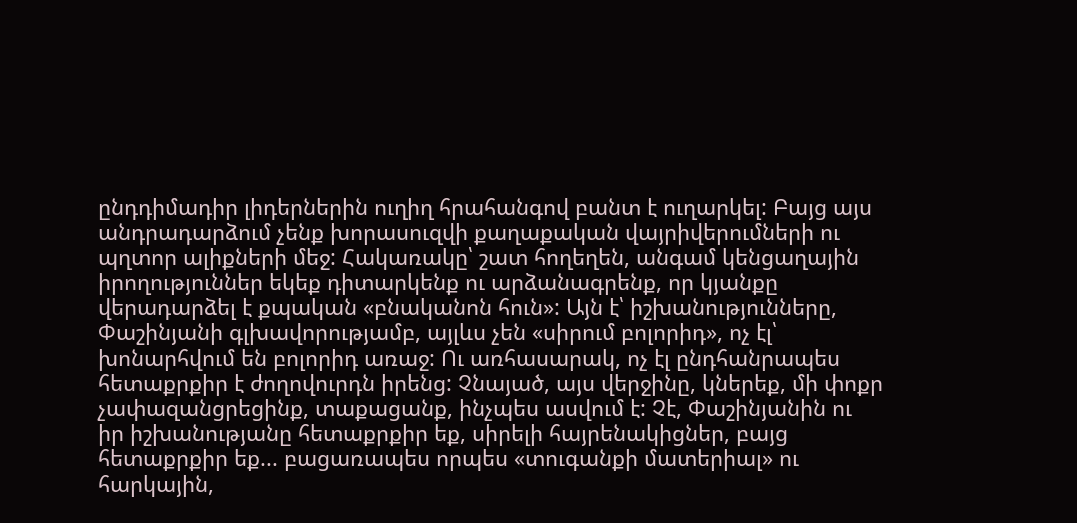ընդդիմադիր լիդերներին ուղիղ հրահանգով բանտ է ուղարկել: Բայց այս անդրադարձում չենք խորասուզվի քաղաքական վայրիվերումների ու պղտոր ալիքների մեջ: Հակառակը՝ շատ հողեղեն, անգամ կենցաղային իրողություններ եկեք դիտարկենք ու արձանագրենք, որ կյանքը վերադարձել է քպական «բնականոն հուն»: Այն է՝ իշխանությունները, Փաշինյանի գլխավորությամբ, այլևս չեն «սիրում բոլորիդ», ոչ էլ՝ խոնարհվում են բոլորիդ առաջ: Ու առհասարակ, ոչ էլ ընդհանրապես հետաքրքիր է ժողովուրդն իրենց: Չնայած, այս վերջինը, կներեք, մի փոքր չափազանցրեցինք, տաքացանք, ինչպես ասվում է: Չէ, Փաշինյանին ու իր իշխանությանը հետաքրքիր եք, սիրելի հայրենակիցներ, բայց հետաքրքիր եք... բացառապես որպես «տուգանքի մատերիալ» ու հարկային,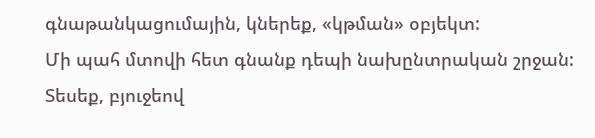գնաթանկացումային, կներեք, «կթման» օբյեկտ:
Մի պահ մտովի հետ գնանք դեպի նախընտրական շրջան: Տեսեք, բյուջեով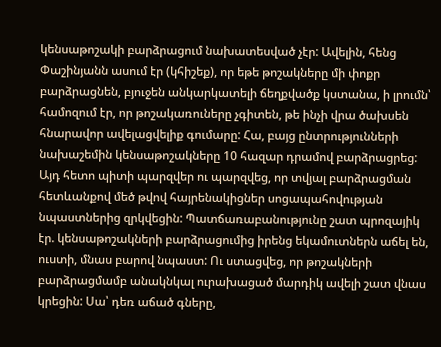կենսաթոշակի բարձրացում նախատեսված չէր: Ավելին, հենց Փաշինյանն ասում էր (կհիշեք), որ եթե թոշակները մի փոքր բարձրացնեն, բյուջեն անկարկատելի ճեղքվածք կստանա, ի լրումն՝ համոզում էր, որ թոշակառուները չգիտեն, թե ինչի վրա ծախսեն հնարավոր ավելացվելիք գումարը: Հա, բայց ընտրությունների նախաշեմին կենսաթոշակները 10 հազար դրամով բարձրացրեց: Այդ հետո պիտի պարզվեր ու պարզվեց, որ տվյալ բարձրացման հետևանքով մեծ թվով հայրենակիցներ սոցապահովության նպաստներից զրկվեցին: Պատճառաբանությունը շատ պրոզայիկ էր. կենսաթոշակների բարձրացումից իրենց եկամուտներն աճել են, ուստի, մնաս բարով նպաստ: Ու ստացվեց, որ թոշակների բարձրացմամբ անակնկալ ուրախացած մարդիկ ավելի շատ վնաս կրեցին: Սա՝ դեռ աճած գները,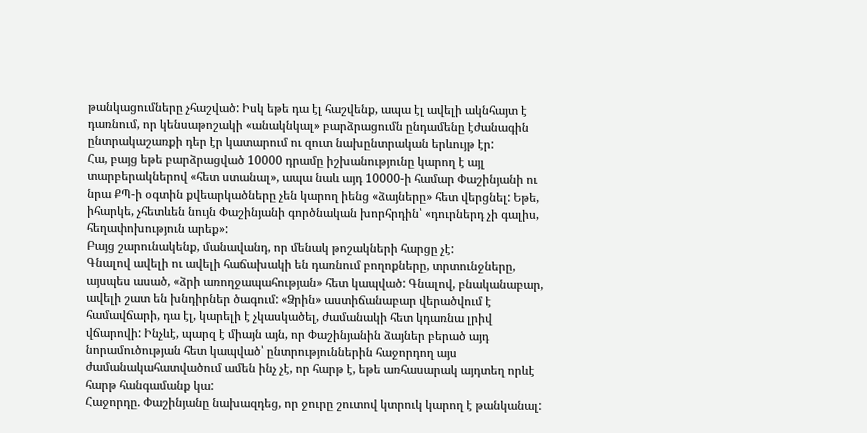թանկացումները չհաշված: Իսկ եթե դա էլ հաշվենք, ապա էլ ավելի ակնհայտ է դառնում, որ կենսաթոշակի «անակնկալ» բարձրացումն ընդամենը էժանագին ընտրակաշառքի դեր էր կատարում ու զուտ նախընտրական երևույթ էր:
Հա, բայց եթե բարձրացված 10000 դրամը իշխանությունը կարող է այլ տարբերակներով «հետ ստանալ», ապա նաև այդ 10000-ի համար Փաշինյանի ու նրա ՔՊ-ի օգտին քվեարկածները չեն կարող իենց «ձայները» հետ վերցնել: Եթե, իհարկե, չհետևեն նույն Փաշինյանի գործնական խորհրդին՝ «դուրներդ չի գալիս, հեղափոխություն արեք»:
Բայց շարունակենք, մանավանդ, որ մենակ թոշակների հարցը չէ:
Գնալով ավելի ու ավելի հաճախակի են դառնում բողոքները, տրտունջները, այսպես ասած, «ձրի առողջապահության» հետ կապված: Գնալով, բնականաբար, ավելի շատ են խնդիրներ ծագում: «Ձրին» աստիճանաբար վերածվում է համավճարի, դա էլ, կարելի է չկասկածել, ժամանակի հետ կդառնա լրիվ վճարովի: Ինչևէ, պարզ է միայն այն, որ Փաշինյանին ձայներ բերած այդ նորամուծության հետ կապված՝ ընտրություններին հաջորդող այս ժամանակահատվածում ամեն ինչ չէ, որ հարթ է, եթե առհասարակ այդտեղ որևէ հարթ հանգամանք կա:
Հաջորդը. Փաշինյանը նախազդեց, որ ջուրը շուտով կտրուկ կարող է թանկանալ: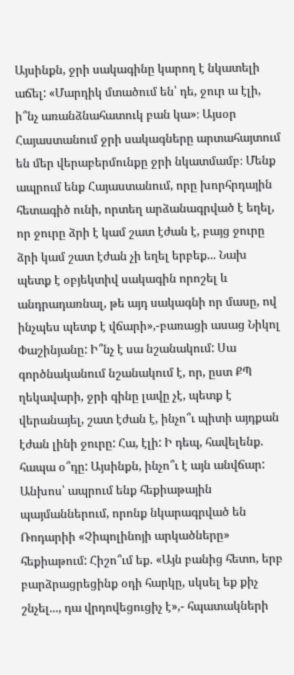Այսինքն, ջրի սակագինը կարող է նկատելի աճել: «Մարդիկ մտածում են՝ դե, ջուր ա էլի, ի՞նչ առանձնահատուկ բան կա»։ Այսօր Հայաստանում ջրի սակագները արտահայտում են մեր վերաբերմունքը ջրի նկատմամբ։ Մենք ապրում ենք Հայաստանում, որը խորհրդային հետագիծ ունի, որտեղ արձանագրված է եղել, որ ջուրը ձրի է կամ շատ էժան է, բայց ջուրը ձրի կամ շատ էժան չի եղել երբեք... Նախ պետք է օբյեկտիվ սակագին որոշել և անդրադառնալ, թե այդ սակագնի որ մասը, ով ինչպես պետք է վճարի»,-բառացի ասաց Նիկոլ Փաշինյանը: Ի՞նչ է սա նշանակում: Սա գործնականում նշանակում է, որ, ըստ ՔՊ ղեկավարի, ջրի գինը լավը չէ, պետք է վերանայել, շատ էժան է, ինչո՞ւ պիտի այդքան էժան լինի ջուրը: Հա, էլի: Ի դեպ, հավելենք. հապա օ՞դը: Այսինքն, ինչո՞ւ է այն անվճար: Անխոս՝ ապրում ենք հեքիաթային պայմաններում, որոնք նկարագրված են Ռոդարիի «Չիպոլինոյի արկածները» հեքիաթում: Հիշո՞ւմ եք. «Այն բանից հետո, երբ բարձրացրեցինք օդի հարկը, սկսել եք քիչ շնչել..., դա վրդովեցուցիչ է»,- հպատակների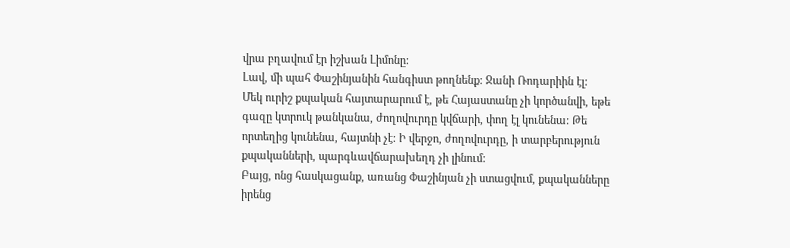վրա բղավում էր իշխան Լիմոնը:
Լավ, մի պահ Փաշինյանին հանգիստ թողնենք: Ջանի Ռոդարիին էլ:
Մեկ ուրիշ քպական հայտարարում է, թե Հայաստանը չի կործանվի, եթե գազը կտրուկ թանկանա, ժողովուրդը կվճարի, փող էլ կունենա: Թե որտեղից կունենա, հայտնի չէ: Ի վերջո, ժողովուրդը, ի տարբերություն քպականների, պարգևավճարախեղդ չի լինում:
Բայց, ոնց հասկացանք, առանց Փաշինյան չի ստացվում, քպականները իրենց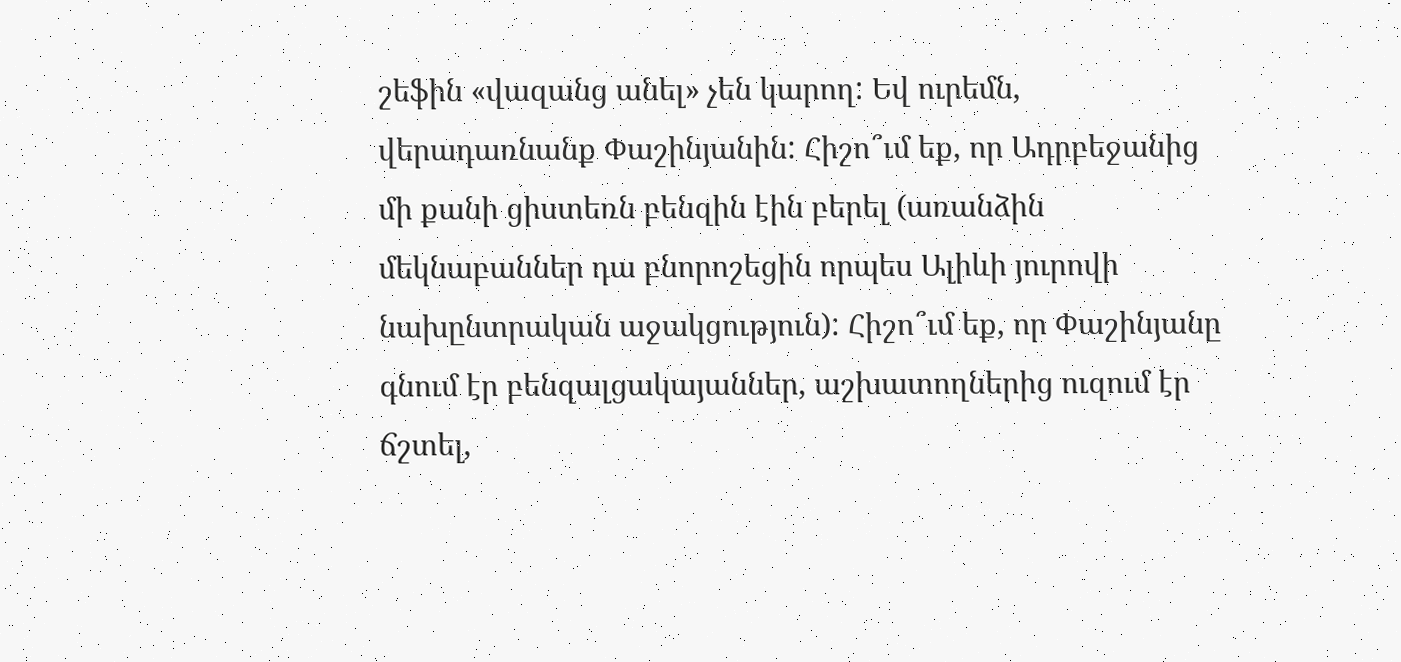շեֆին «վազանց անել» չեն կարող: Եվ ուրեմն, վերադառնանք Փաշինյանին: Հիշո՞ւմ եք, որ Ադրբեջանից մի քանի ցիստեռն բենզին էին բերել (առանձին մեկնաբաններ դա բնորոշեցին որպես Ալիևի յուրովի նախընտրական աջակցություն): Հիշո՞ւմ եք, որ Փաշինյանը գնում էր բենզալցակայաններ, աշխատողներից ուզում էր ճշտել,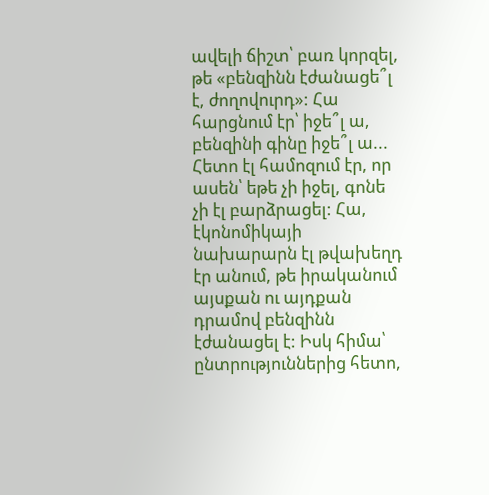ավելի ճիշտ՝ բառ կորզել, թե «բենզինն էժանացե՞լ է, ժողովուրդ»: Հա հարցնում էր՝ իջե՞լ ա, բենզինի գինը իջե՞լ ա... Հետո էլ համոզում էր, որ ասեն՝ եթե չի իջել, գոնե չի էլ բարձրացել: Հա, էկոնոմիկայի նախարարն էլ թվախեղդ էր անում, թե իրականում այսքան ու այդքան դրամով բենզինն էժանացել է: Իսկ հիմա՝ ընտրություններից հետո,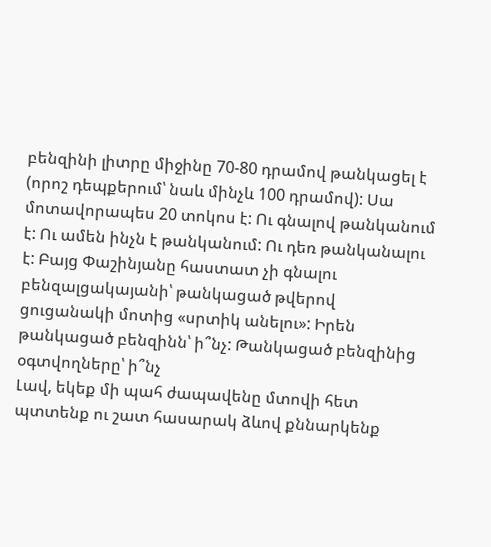բենզինի լիտրը միջինը 70-80 դրամով թանկացել է (որոշ դեպքերում՝ նաև մինչև 100 դրամով): Սա մոտավորապես 20 տոկոս է: Ու գնալով թանկանում է: Ու ամեն ինչն է թանկանում: Ու դեռ թանկանալու է: Բայց Փաշինյանը հաստատ չի գնալու բենզալցակայանի՝ թանկացած թվերով ցուցանակի մոտից «սրտիկ անելու»: Իրեն թանկացած բենզինն՝ ի՞նչ: Թանկացած բենզինից օգտվողները՝ ի՞նչ
Լավ, եկեք մի պահ ժապավենը մտովի հետ պտտենք ու շատ հասարակ ձևով քննարկենք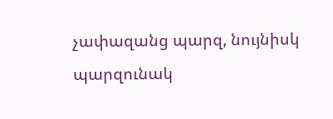չափազանց պարզ, նույնիսկ պարզունակ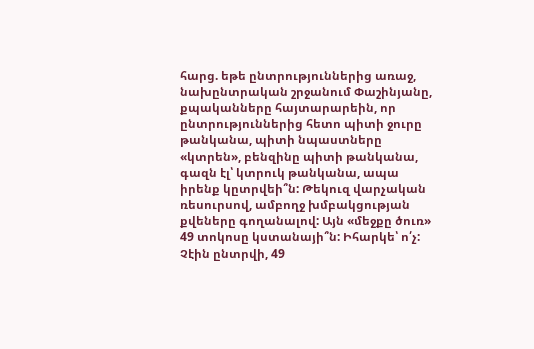հարց. եթե ընտրություններից առաջ, նախընտրական շրջանում Փաշինյանը, քպականները հայտարարեին, որ ընտրություններից հետո պիտի ջուրը թանկանա, պիտի նպաստները «կտրեն», բենզինը պիտի թանկանա, գազն էլ՝ կտրուկ թանկանա, ապա իրենք կըտրվեի՞ն: Թեկուզ վարչական ռեսուրսով, ամբողջ խմբակցության քվեները գողանալով: Այն «մեջքը ծուռ» 49 տոկոսը կստանայի՞ն: Իհարկե՝ ո՛չ: Չէին ընտրվի, 49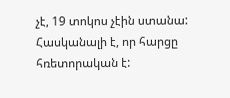չէ, 19 տոկոս չէին ստանա:
Հասկանալի է, որ հարցը հռետորական է: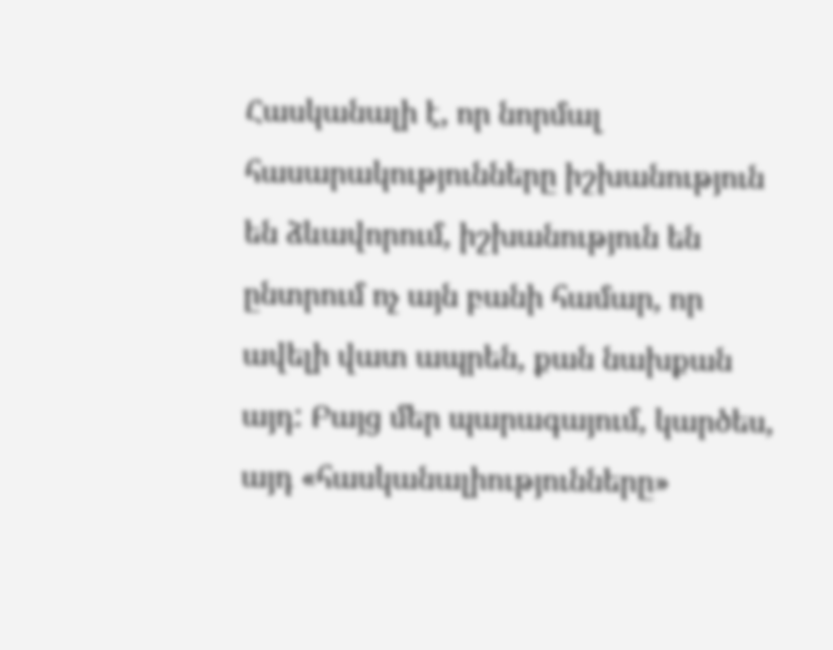Հասկանալի է, որ նորմալ հասարակությունները իշխանություն են ձևավորում, իշխանություն են ընտրում ոչ այն բանի համար, որ ավելի վատ ապրեն, քան նախքան այդ: Բայց մեր պարագայում, կարծես, այդ «հասկանալիությունները»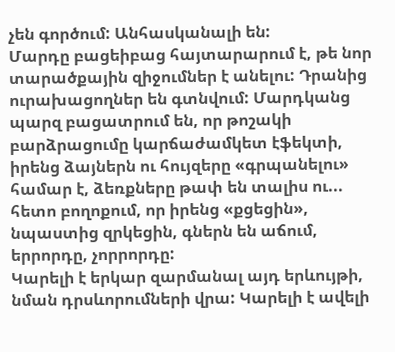չեն գործում: Անհասկանալի են:
Մարդը բացեիբաց հայտարարում է, թե նոր տարածքային զիջումներ է անելու: Դրանից ուրախացողներ են գտնվում: Մարդկանց պարզ բացատրում են, որ թոշակի բարձրացումը կարճաժամկետ էֆեկտի, իրենց ձայներն ու հույզերը «գրպանելու» համար է, ձեռքները թափ են տալիս ու... հետո բողոքում, որ իրենց «քցեցին», նպաստից զրկեցին, գներն են աճում, երրորդը, չորրորդը:
Կարելի է երկար զարմանալ այդ երևույթի, նման դրսևորումների վրա: Կարելի է ավելի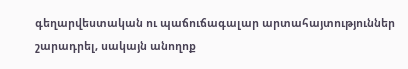գեղարվեստական ու պաճուճագալար արտահայտություններ շարադրել, սակայն անողոք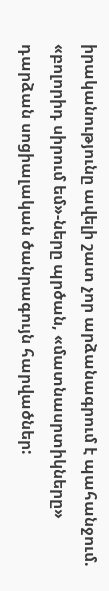իրականությունը ավելի շատ չոր արձանագրում է պահանջում. «բոլորիդ սիրում եմ»-ները պրծան, «մատնասրտիկները» դարձան սոցիալական ծանրագույն հարվածներ: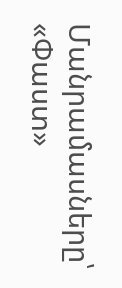Մանրամասները՝ «Փաստ»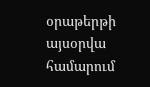օրաթերթի այսօրվա համարում